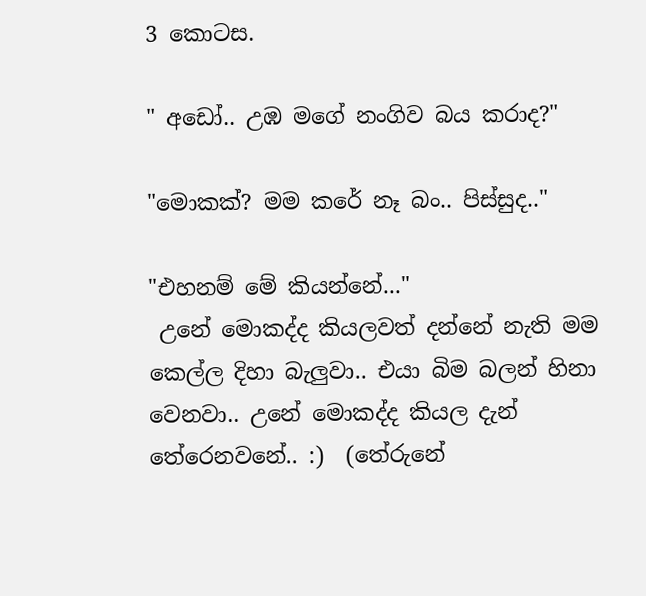3 කොටස.

" අඩෝ.. උඹ මගේ නංගිව බය කරාද?"

"මොකක්? මම කරේ නෑ බං.. පිස්සුද.."

"එහනම් මේ කියන්නේ..."
 උනේ මොකද්ද කියලවත් දන්නේ නැති මම කෙල්ල දිහා බැලුවා.. එයා බිම බලන් හිනා වෙනවා.. උනේ මොකද්ද කියල දැන් තේරෙනවනේ.. :)  (තේරුනේ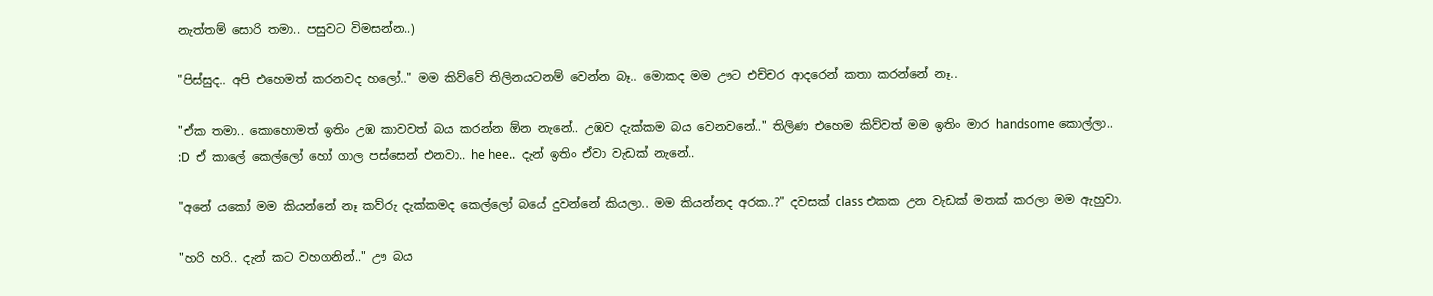නැත්තම් සොරි තමා.. පසුවට විමසන්න..)

"පිස්සුද.. අපි එහෙමත් කරනවද හලෝ.." මම කිව්වේ තිලිනයටනම් වෙන්න බෑ.. මොකද මම ඌට එච්චර ආදරෙන් කතා කරන්නේ නෑ..

"ඒක තමා.. කොහොමත් ඉතිං උඹ කාවවත් බය කරන්න ඕන නැනේ.. උඹව දැක්කම බය වෙනවනේ.." තිලිණ එහෙම කිව්වත් මම ඉතිං මාර handsome කොල්ලා.. :D  ඒ කාලේ කෙල්ලෝ හෝ ගාල පස්සෙන් එනවා.. he hee..  දැන් ඉතිං ඒවා වැඩක් නැනේ..

"අනේ යකෝ මම කියන්නේ නෑ කව්රු දැක්කමද කෙල්ලෝ බයේ දුවන්නේ කියලා.. මම කියන්නද අරක..?" දවසක් class එකක උන වැඩක් මතක් කරලා මම ඇහුවා.

"හරි හරි.. දැන් කට වහගනින්.." ඌ බය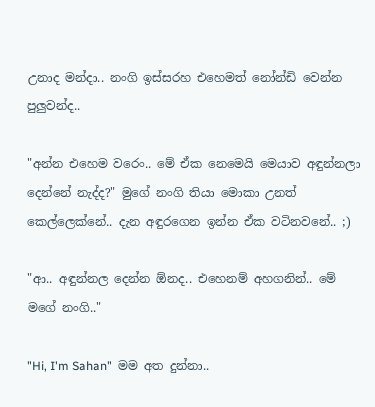උනාද මන්දා.. නංගි ඉස්සරහ එහෙමත් නෝන්ඩි වෙන්න පුලුවන්ද..

"අන්න එහෙම වරෙං.. මේ ඒක නෙමෙයි මෙයාව අඳුන්නලා දෙන්නේ නැද්ද?" මුගේ නංගි තියා මොකා උනත් කෙල්ලෙක්නේ.. දැන අඳුරගෙන ඉන්න ඒක වටිනවනේ.. ;)

"ආ.. අඳුන්නල දෙන්න ඕනද.. එහෙනම් අහගනින්.. මේ මගේ නංගි.."

"Hi, I'm Sahan"  මම අත දුන්නා..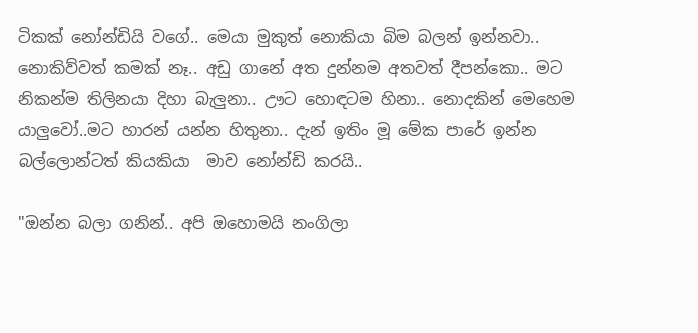ටිකක් නෝන්ඩියි වගේ.. මෙයා මුකුත් නොකියා බිම බලන් ඉන්නවා.. නොකිව්වත් කමක් නෑ.. අඩු ගානේ අත දුන්නම අතවත් දීපන්කො.. මට නිකන්ම තිලිනයා දිහා බැලුනා.. ඌට හොඳටම හිනා.. නොදකින් මෙහෙම යාලුවෝ..මට හාරන් යන්න හිතුනා.. දැන් ඉතිං මූ මේක පාරේ ඉන්න බල්ලොන්ටත් කියකියා  මාව නෝන්ඩි කරයි..

"ඔන්න බලා ගනින්.. අපි ඔහොමයි නංගිලා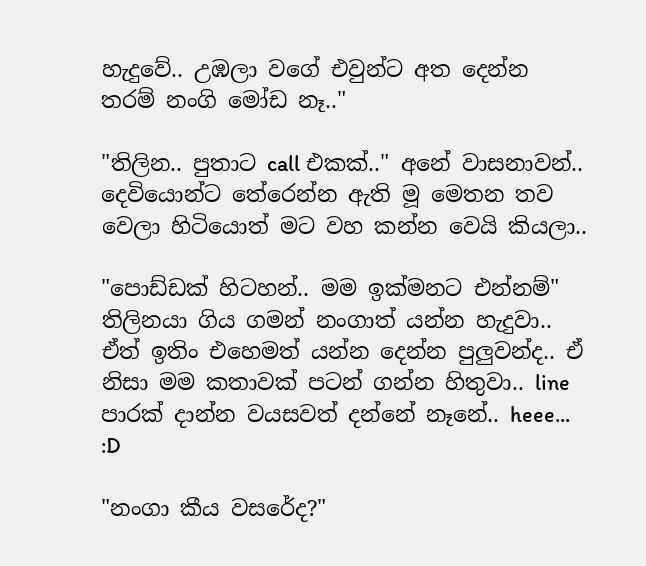හැදුවේ.. උඹලා වගේ එවුන්ට අත දෙන්න තරම් නංගි මෝඩ නෑ.."

"තිලින.. පුතාට call එකක්.." අනේ වාසනාවන්.. දෙවියොන්ට තේරෙන්න ඇති මූ මෙතන තව වෙලා හිටියොත් මට වහ කන්න වෙයි කියලා..

"පොඩ්ඩක් හිටහන්.. මම ඉක්මනට එන්නම්"
තිලිනයා ගිය ගමන් නංගාත් යන්න හැදුවා.. ඒත් ඉතිං එහෙමත් යන්න දෙන්න පුලුවන්ද.. ඒ නිසා මම කතාවක් පටන් ගන්න හිතුවා.. line පාරක් දාන්න වයසවත් දන්නේ නෑනේ.. heee... :D

"නංගා කීය වසරේද?"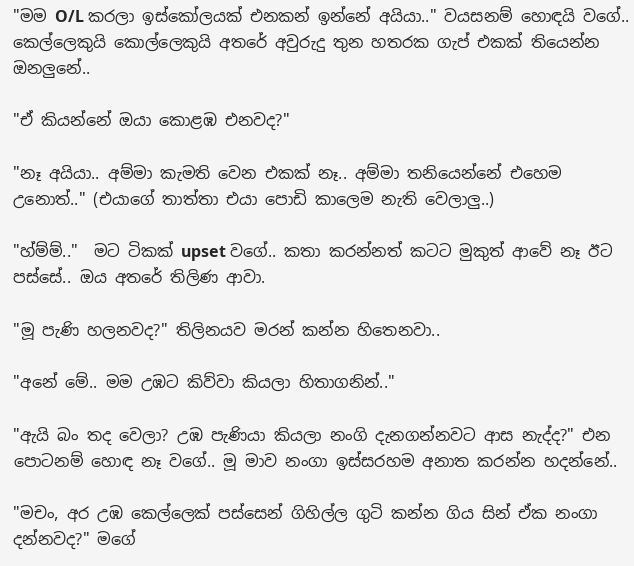"මම O/L කරලා ඉස්කෝලයක් එනකන් ඉන්නේ අයියා.." වයසනම් හොඳයි වගේ.. කෙල්ලෙකුයි කොල්ලෙකුයි අතරේ අවුරුදු තුන හතරක ගැප් එකක් තියෙන්න ඔනලුනේ..

"ඒ කියන්නේ ඔයා කොළඹ එනවද?"

"නෑ අයියා.. අම්මා කැමති වෙන එකක් නෑ.. අම්මා තනියෙන්නේ එහෙම උනොත්.." (එයාගේ තාත්තා එයා පොඩි කාලෙම නැති වෙලාලු..)

"හ්ම්ම්.."  මට ටිකක් upset වගේ.. කතා කරන්නත් කටට මුකුත් ආවේ නෑ ඊට පස්සේ.. ඔය අතරේ තිලිණ ආවා.

"මූ පැණි හලනවද?" තිලිනයව මරන් කන්න හිතෙනවා..

"අනේ මේ.. මම උඹට කිව්වා කියලා හිතාගනින්.."

"ඇයි බං තද වෙලා? උඹ පැණියා කියලා නංගි දැනගන්නවට ආස නැද්ද?" එන පොටනම් හොඳ නෑ වගේ.. මූ මාව නංගා ඉස්සරහම අනාත කරන්න හදන්නේ..

"මචං, අර උඹ කෙල්ලෙක් පස්සෙන් ගිහිල්ල ගුටි කන්න ගිය සින් ඒක නංගා දන්නවද?" මගේ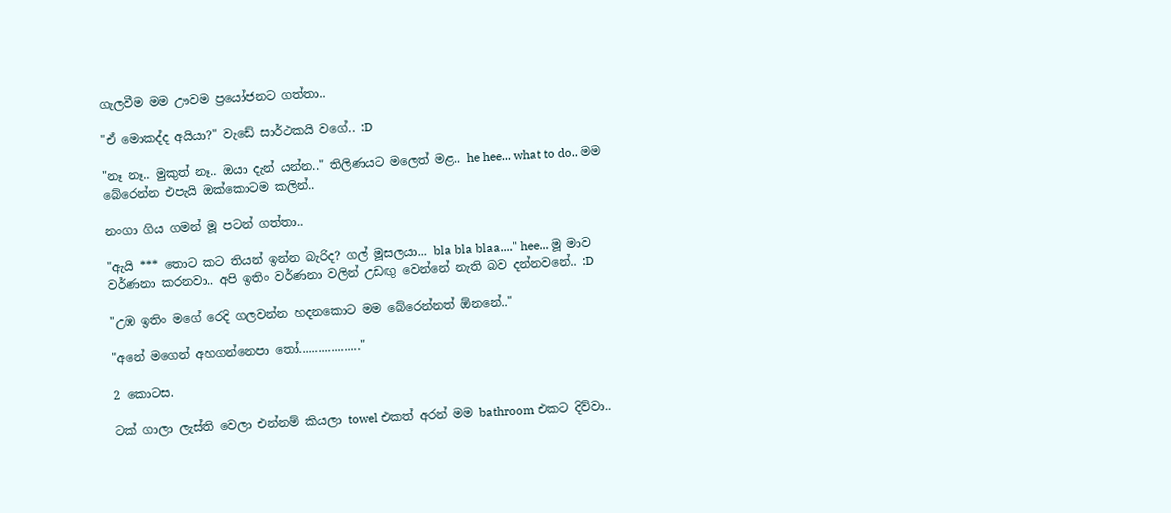ගැලවීම මම ඌවම ප්‍රයෝජනට ගත්තා..

"ඒ මොකද්ද අයියා?" වැඩේ සාර්ථකයි වගේ.. :D

"නෑ නෑ.. මුකුත් නෑ.. ඔයා දැන් යන්න.." තිලිණයට මලෙත් මළ.. he hee... what to do.. මම බේරෙන්න එපැයි ඔක්කොටම කලින්..

නංගා ගිය ගමන් මූ පටන් ගත්තා..

"ඇයි *** තොට කට තියන් ඉන්න බැරිද? ගල් මූසලයා... bla bla blaa...." hee... මූ මාව වර්ණනා කරනවා.. අපි ඉතිං වර්ණනා වලින් උඩඟු වෙන්නේ නැති බව දන්නවනේ.. :D

"උඹ ඉතිං මගේ රෙදි ගලවන්න හදනකොට මම බේරෙන්නත් ඕනනේ.."

"අනේ මගෙන් අහගන්නෙපා තෝ..................."

2 කොටස.

ටක් ගාලා ලැස්ති වෙලා එන්නම් කියලා towel එකත් අරන් මම bathroom එකට දිව්වා..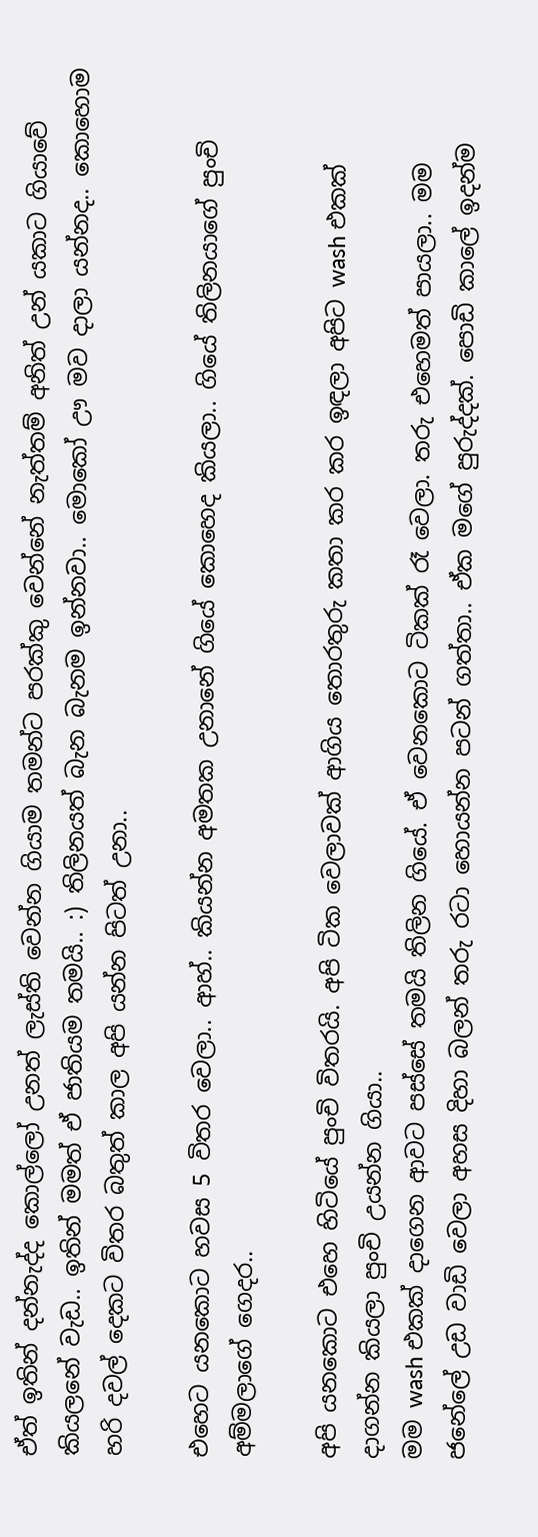ඒත් ඉතින් දන්නැද්ද කොල්ලෝ උනත් ලැස්ති වෙන්න ගියාම තමන්ට පරක්කු වෙන්නේ නැත්තම් අනිත් උන් යකාට ගියාවේ කියලනේ වැඩ.. ඉතින් මමත් ඒ ජාතියම තමයි.. :) තිලිනයත් බැන බැනම ඉන්නවා.. මොකෝ ඌ මව දාලා යන්නද.. කොහොම හරි දවල් දෙකට විතර බතුත් කාල අපි යන්න පිටත් උනා..

එහෙට යනකොට හවස 5 විතර වෙලා.. ආහ්.. කියන්න අමතක උනානේ ගියේ කොහෙද කියලා.. ගියේ තිලිනයාගේ පුංචි අම්මලාගේ ගෙදර..

අපි යනකොට එහෙ හිටියේ පුංචි විතරයි. අපි ටික වෙලාවක් ආගිය තොරතුරු කතා කර කර ඉඳලා අපිට wash එකක් දාගන්න කියලා පුංචි උයන්න ගියා..
මම wash එකක් දාගෙන ආවට පස්සේ තමයි තිලින ගියේ. ඒ වෙනකොට ටිකක් රෑ වෙලා. තරු එහෙමත් පායලා.. මම ජනේලේ උඩ වාඩි වෙලා අහස දිහා බලන් තරු රටා හොයන්න පටන් ගත්තා.. ඒක මගේ පුරුද්දක්. පොඩි කාලේ ඉදන්ම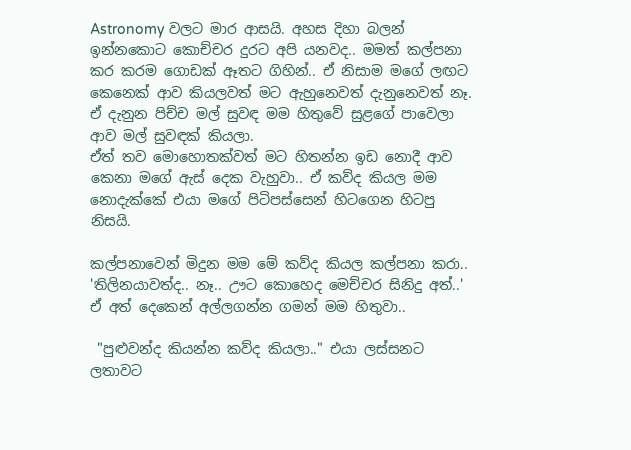Astronomy වලට මාර ආසයි. අහස දිහා බලන් ඉන්නකොට කොච්චර දුරට අපි යනවද.. මමත් කල්පනා කර කරම ගොඩක් ඈතට ගිහින්.. ඒ නිසාම මගේ ලඟට කෙනෙක් ආව කියලවත් මට ඇහුනෙවත් දැනුනෙවත් නෑ. ඒ දැනුන පිච්ච මල් සුවඳ මම හිතුවේ සුළගේ පාවෙලා ආව මල් සුවඳක් කියලා.
ඒත් තව මොහොතක්වත් මට හිතන්න ඉඩ නොදී ආව කෙනා මගේ ඇස් දෙක වැහුවා.. ඒ කව්ද කියල මම නොදැක්කේ එයා මගේ පිටිපස්සෙන් හිටගෙන හිටපු නිසයි.

කල්පනාවෙන් මිදුන මම මේ කව්ද කියල කල්පනා කරා.. 'තිලිනයාවත්ද.. නෑ.. ඌට කොහෙද මෙච්චර සිනිදු අත්..' ඒ අත් දෙකෙන් අල්ලගන්න ගමන් මම හිතුවා..

 "පුළුවන්ද කියන්න කව්ද කියලා.." එයා ලස්සනට ලතාවට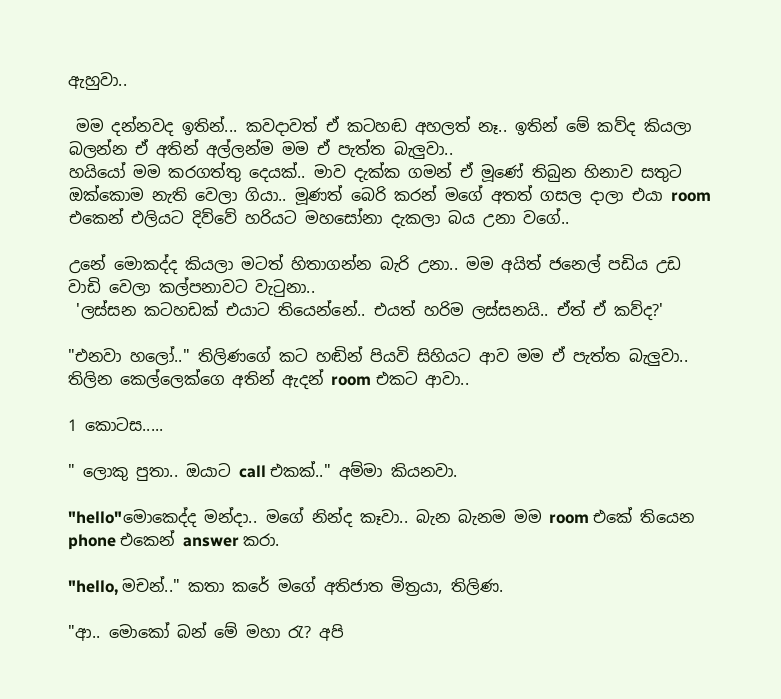ඇහුවා..

 මම දන්නවද ඉතින්... කවදාවත් ඒ කටහඬ අහලත් නෑ.. ඉතින් මේ කව්ද කියලා බලන්න ඒ අතින් අල්ලන්ම මම ඒ පැත්ත බැලුවා..
හයියෝ මම කරගත්තු දෙයක්.. මාව දැක්ක ගමන් ඒ මූණේ තිබුන හිනාව සතුට ඔක්කොම නැති වෙලා ගියා.. මූණත් බෙරි කරන් මගේ අතත් ගසල දාලා එයා room එකෙන් එලියට දිව්වේ හරියට මහසෝනා දැකලා බය උනා වගේ..

උනේ මොකද්ද කියලා මටත් හිතාගන්න බැරි උනා.. මම අයිත් ජනෙල් පඩිය උඩ වාඩි වෙලා කල්පනාවට වැටුනා..
 'ලස්සන කටහඩක් එයාට තියෙන්නේ.. එයත් හරිම ලස්සනයි.. ඒත් ඒ කව්ද?'

"එනවා හලෝ.." තිලිණගේ කට හඬින් පියවි සිහියට ආව මම ඒ පැත්ත බැලුවා.. තිලින කෙල්ලෙක්ගෙ අතින් ඇදන් room එකට ආවා..

1 කොටස.....

" ලොකු පුතා.. ඔයාට call එකක්.." අම්මා කියනවා.

"hello"මොකෙද්ද මන්දා.. මගේ නින්ද කෑවා.. බැන බැනම මම room එකේ තියෙන phone එකෙන් answer කරා.

"hello, මචන්.." කතා කරේ මගේ අතිජාත මිත්‍රයා, තිලිණ.

"ආ.. මොකෝ බන් මේ මහා රැ? අපි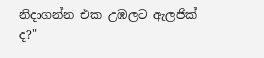නිදාගන්න එක උඹලට ඇලජික් ද?"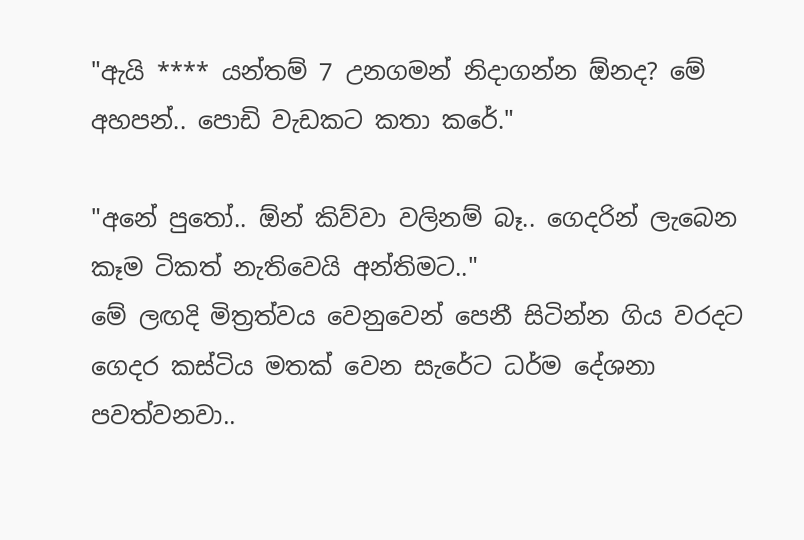"ඇයි **** යන්තම් 7 උනගමන් නිදාගන්න ඕනද? මේ අහපන්.. පොඩි වැඩකට කතා කරේ."

"අනේ පුතෝ.. ඕන් කිව්වා වලිනම් බෑ.. ගෙදරින් ලැබෙන කෑම ටිකත් නැතිවෙයි අන්තිමට.."
මේ ලඟදි මිත්‍රත්වය වෙනුවෙන් පෙනී සිටින්න ගිය වරදට ගෙදර කස්ටිය මතක් වෙන සැරේට ධර්ම දේශනා පවත්වනවා..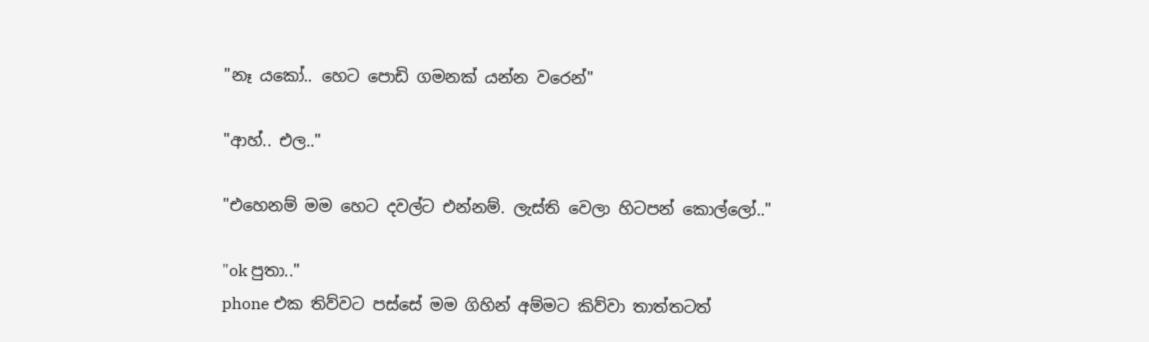"නෑ යකෝ.. හෙට පොඩි ගමනක් යන්න වරෙන්"

"ආහ්.. එල.."

"එහෙනම් මම හෙට දවල්ට එන්නම්. ලැස්ති වෙලා හිටපන් කොල්ලෝ.."

"ok පුතා.."
phone එක තිව්වට පස්සේ මම ගිහින් අම්මට කිව්වා තාත්තටත්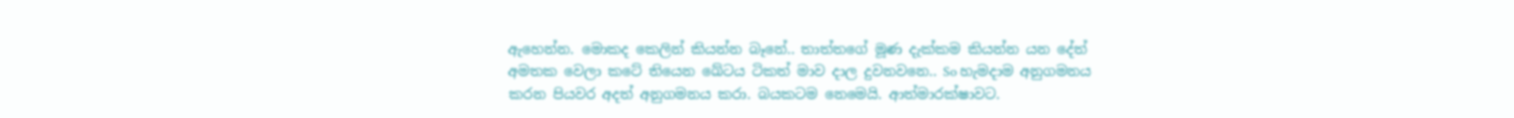ඇහෙන්න. මොකද කෙලින් කියන්න බෑනේ.. තාත්තගේ මූණ දැක්කම කියන්න යන දේත් අමතක වෙලා කටේ තියෙන ඛේටය ටිකත් මාව දාල දුවනවනෙ.. So හැමදාම අනුගමනය කරන පියවර අදත් අනුගමනය කරා. බයකටම නෙමෙයි. ආත්මාරක්ෂාවට.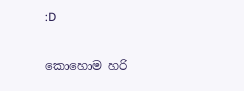:D

කොහොම හරි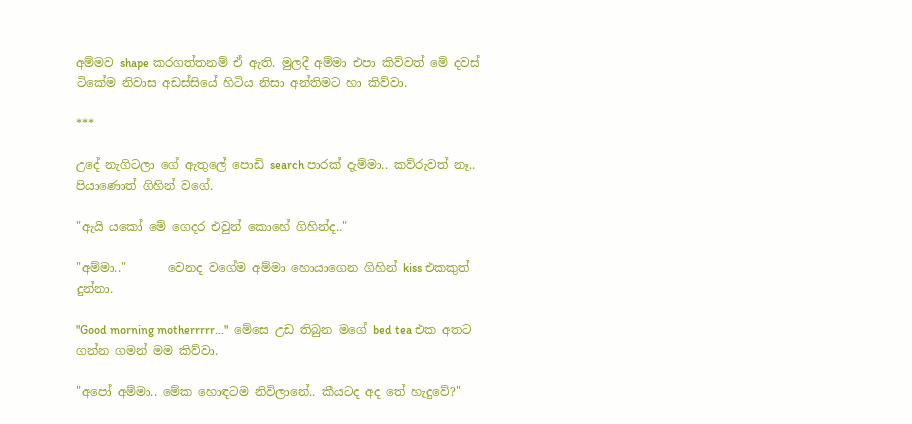අම්මව shape කරගත්තනම් ඒ ඇති. මුලදී අම්මා එපා කිව්වත් මේ දවස් ටිකේම නිවාස අඩස්සියේ හිටිය නිසා අන්තිමට හා කිව්වා.

***

උදේ නැගිටලා ගේ ඇතුලේ පොඩි search පාරක් දැම්මා.. කව්රුවත් නෑ.. පියාණොත් ගිහින් වගේ.

"ඇයි යකෝ මේ ගෙදර එවුන් කොහේ ගිහින්ද.."

"අම්මා.."       වෙනද වගේම අම්මා හොයාගෙන ගිහින් kiss එකකුත් දුන්නා.

"Good morning motherrrrr..."  මේසෙ උඩ තිබුන මගේ bed tea එක අතට ගන්න ගමන් මම කිව්වා.

"අපෝ අම්මා.. මේක හොඳටම නිවිලානේ.. කීයටද අද තේ හැදුවේ?"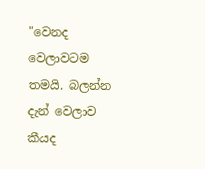"වෙනද වෙලාවටම තමයි. බලන්න දැන් වෙලාව කීයද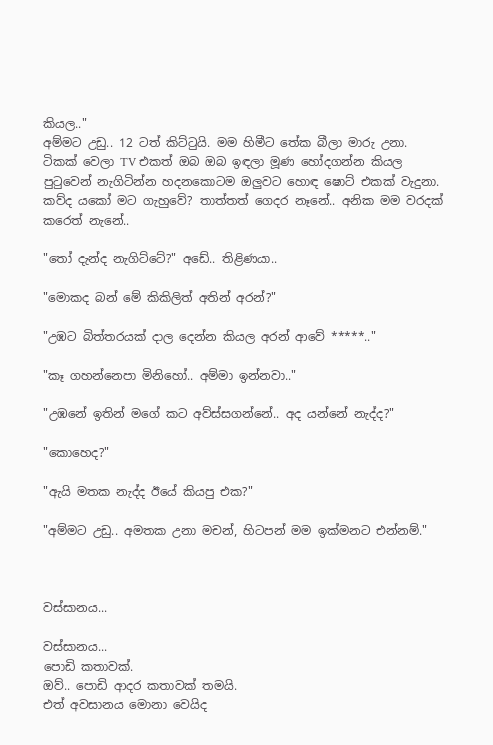කියල.."
අම්මට උඩු.. 12 ටත් කිට්ටුයි. මම හිමීට තේක බීලා මාරු උනා.
ටිකක් වෙලා TV එකත් ඔබ ඔබ ඉඳලා මූණ හෝදගන්න කියල පුටුවෙන් නැගිටින්න හදනකොටම ඔලුවට හොඳ ෂොට් එකක් වැදුනා. කව්ද යකෝ මට ගැහුවේ? තාත්තත් ගෙදර නෑනේ.. අනික මම වරදක් කරෙත් නැනේ..

"තෝ දැන්ද නැගිට්ටේ?" අඩේ.. තිළිණයා..

"මොකද බන් මේ කිකිලිත් අතින් අරන්?"

"උඹට බිත්තරයක් දාල දෙන්න කියල අරන් ආවේ *****.."

"කෑ ගහන්නෙපා මිනිහෝ.. අම්මා ඉන්නවා.."

"උඹනේ ඉතින් මගේ කට අව්ස්සගන්නේ.. අද යන්නේ නැද්ද?"

"කොහෙද?"

"ඇයි මතක නැද්ද ඊයේ කියපු එක?"

"අම්මට උඩු.. අමතක උනා මචන්, හිටපන් මම ඉක්මනට එන්නම්."



වස්සානය...

වස්සානය...
පොඩි කතාවක්.
ඔව්.. පොඩි ආදර කතාවක් තමයි.
එත් අවසානය මොනා වෙයිද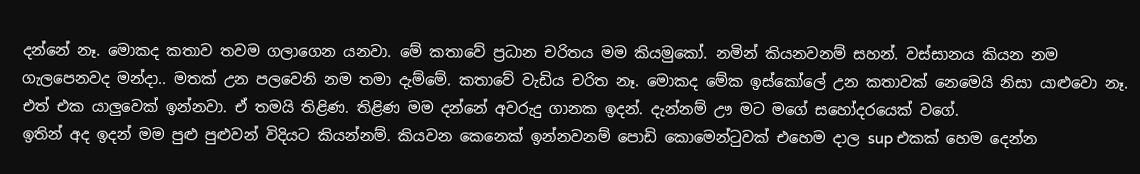දන්නේ නෑ. මොකද කතාව තවම ගලාගෙන යනවා. මේ කතාවේ ප්‍රධාන චරිතය මම කියමුකෝ. නමින් කියනවනම් සහන්. වස්සානය කියන නම ගැලපෙනවද මන්දා.. මතක් උන පලවෙනි නම තමා දැම්මේ. කතාවේ වැඩිය චරිත නෑ. මොකද මේක ඉස්කෝලේ උන කතාවක් නෙමෙයි නිසා යාළුවො නෑ. එත් එක යාලුවෙක් ඉන්නවා. ඒ තමයි තිළිණ. තිළිණ මම දන්නේ අවරුදු ගානක ඉදන්. දැන්නම් ඌ මට මගේ සහෝදරයෙක් වගේ.
ඉතින් අද ඉදන් මම පුළු පුළුවන් විදියට කියන්නම්. කියවන කෙනෙක් ඉන්නවනම් පොඩි කොමෙන්ටුවක් එහෙම දාල sup එකක් හෙම දෙන්න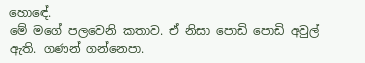හොඳේ.
මේ මගේ පලවෙනි කතාව. ඒ නිසා පොඩි පොඩි අවුල් ඇති. ගණන් ගන්නෙපා.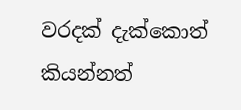වරදක් දැක්කොත් කියන්නත්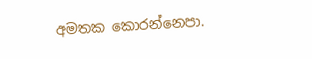අමතක කොරන්නෙපා.